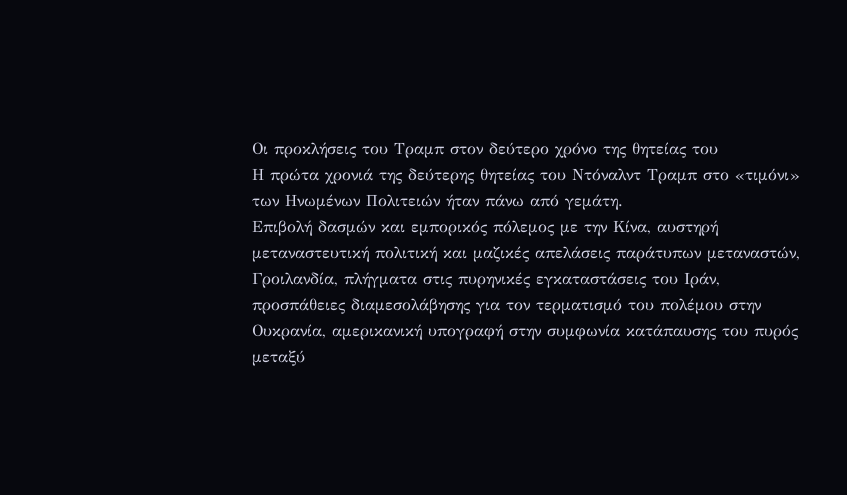Οι προκλήσεις του Τραμπ στον δεύτερο χρόνο της θητείας του
Η πρώτα χρονιά της δεύτερης θητείας του Ντόναλντ Τραμπ στο «τιμόνι» των Ηνωμένων Πολιτειών ήταν πάνω από γεμάτη.
Επιβολή δασμών και εμπορικός πόλεμος με την Κίνα, αυστηρή μεταναστευτική πολιτική και μαζικές απελάσεις παράτυπων μεταναστών, Γροιλανδία, πλήγματα στις πυρηνικές εγκαταστάσεις του Ιράν, προσπάθειες διαμεσολάβησης για τον τερματισμό του πολέμου στην Ουκρανία, αμερικανική υπογραφή στην συμφωνία κατάπαυσης του πυρός μεταξύ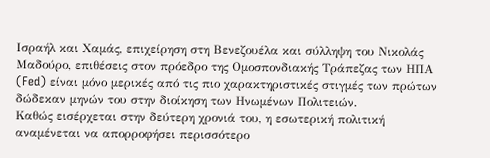Ισραήλ και Χαμάς, επιχείρηση στη Βενεζουέλα και σύλληψη του Νικολάς Μαδούρο, επιθέσεις στον πρόεδρο της Ομοσπονδιακής Τράπεζας των ΗΠΑ (Fed) είναι μόνο μερικές από τις πιο χαρακτηριστικές στιγμές των πρώτων δώδεκαν μηνών του στην διοίκηση των Ηνωμένων Πολιτειών.
Καθώς εισέρχεται στην δεύτερη χρονιά του, η εσωτερική πολιτική αναμένεται να απορροφήσει περισσότερο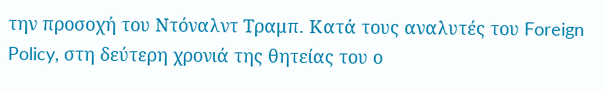την προσοχή του Ντόναλντ Τραμπ. Κατά τους αναλυτές του Foreign Policy, στη δεύτερη χρονιά της θητείας του ο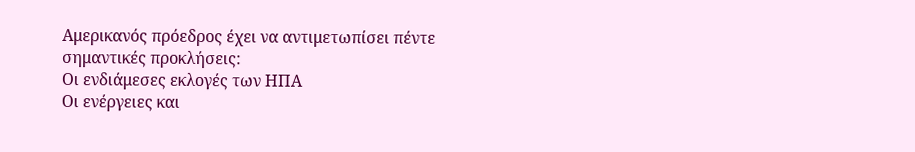Αμερικανός πρόεδρος έχει να αντιμετωπίσει πέντε σημαντικές προκλήσεις:
Οι ενδιάμεσες εκλογές των ΗΠΑ
Οι ενέργειες και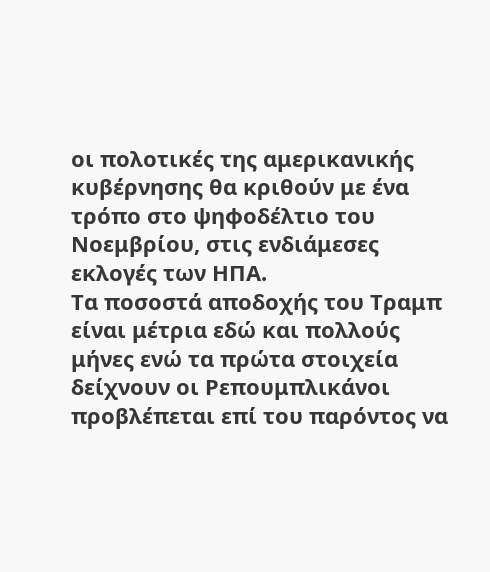οι πολοτικές της αμερικανικής κυβέρνησης θα κριθούν με ένα τρόπο στο ψηφοδέλτιο του Νοεμβρίου, στις ενδιάμεσες εκλογές των ΗΠΑ.
Τα ποσοστά αποδοχής του Τραμπ είναι μέτρια εδώ και πολλούς μήνες ενώ τα πρώτα στοιχεία δείχνουν οι Ρεπουμπλικάνοι προβλέπεται επί του παρόντος να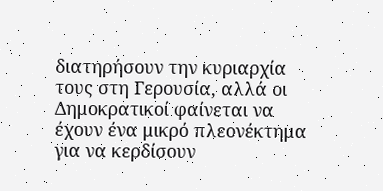διατηρήσουν την κυριαρχία τους στη Γερουσία, αλλά οι Δημοκρατικοί φαίνεται να έχουν ένα μικρό πλεονέκτημα για να κερδίσουν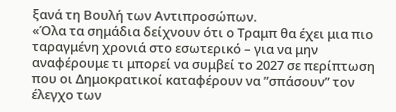ξανά τη Βουλή των Αντιπροσώπων.
«Όλα τα σημάδια δείχνουν ότι ο Τραμπ θα έχει μια πιο ταραγμένη χρονιά στο εσωτερικό – για να μην αναφέρουμε τι μπορεί να συμβεί το 2027 σε περίπτωση που οι Δημοκρατικοί καταφέρουν να ”σπάσουν” τον έλεγχο των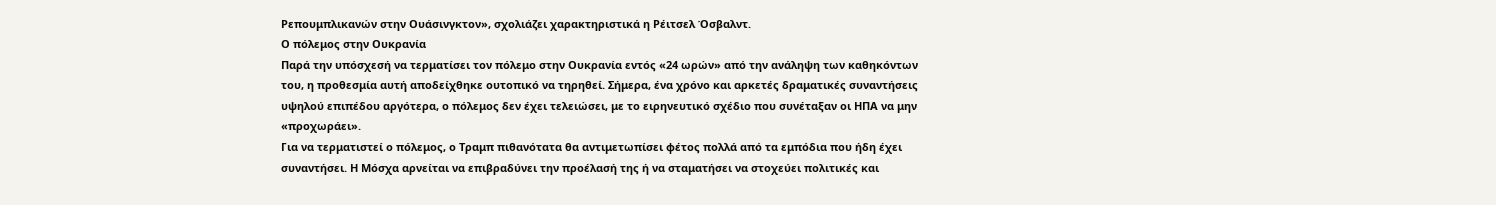Ρεπουμπλικανών στην Ουάσινγκτον», σχολιάζει χαρακτηριστικά η Ρέιτσελ Όσβαλντ.
Ο πόλεμος στην Ουκρανία
Παρά την υπόσχεσή να τερματίσει τον πόλεμο στην Ουκρανία εντός «24 ωρών» από την ανάληψη των καθηκόντων του, η προθεσμία αυτή αποδείχθηκε ουτοπικό να τηρηθεί. Σήμερα, ένα χρόνο και αρκετές δραματικές συναντήσεις υψηλού επιπέδου αργότερα, ο πόλεμος δεν έχει τελειώσει, με το ειρηνευτικό σχέδιο που συνέταξαν οι ΗΠΑ να μην «προχωράει».
Για να τερματιστεί ο πόλεμος, ο Τραμπ πιθανότατα θα αντιμετωπίσει φέτος πολλά από τα εμπόδια που ήδη έχει συναντήσει. Η Μόσχα αρνείται να επιβραδύνει την προέλασή της ή να σταματήσει να στοχεύει πολιτικές και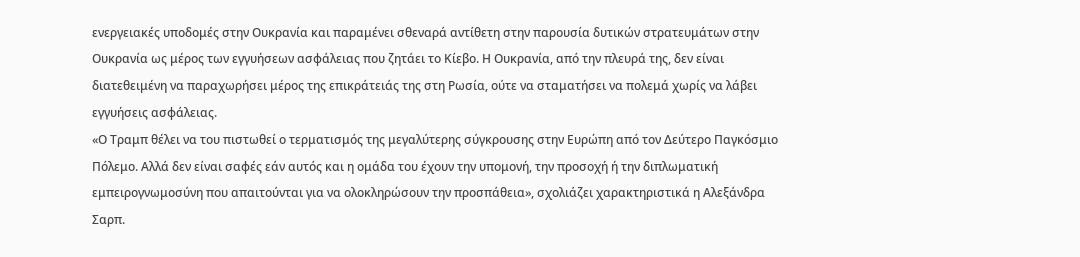ενεργειακές υποδομές στην Ουκρανία και παραμένει σθεναρά αντίθετη στην παρουσία δυτικών στρατευμάτων στην Ουκρανία ως μέρος των εγγυήσεων ασφάλειας που ζητάει το Κίεβο. Η Ουκρανία, από την πλευρά της, δεν είναι διατεθειμένη να παραχωρήσει μέρος της επικράτειάς της στη Ρωσία, ούτε να σταματήσει να πολεμά χωρίς να λάβει εγγυήσεις ασφάλειας.
«Ο Τραμπ θέλει να του πιστωθεί ο τερματισμός της μεγαλύτερης σύγκρουσης στην Ευρώπη από τον Δεύτερο Παγκόσμιο Πόλεμο. Αλλά δεν είναι σαφές εάν αυτός και η ομάδα του έχουν την υπομονή, την προσοχή ή την διπλωματική εμπειρογνωμοσύνη που απαιτούνται για να ολοκληρώσουν την προσπάθεια», σχολιάζει χαρακτηριστικά η Αλεξάνδρα Σαρπ.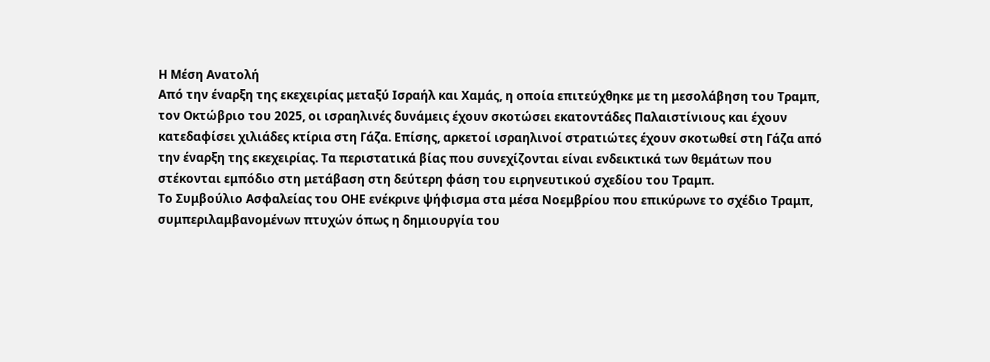Η Μέση Ανατολή
Από την έναρξη της εκεχειρίας μεταξύ Ισραήλ και Χαμάς, η οποία επιτεύχθηκε με τη μεσολάβηση του Τραμπ, τον Οκτώβριο του 2025, οι ισραηλινές δυνάμεις έχουν σκοτώσει εκατοντάδες Παλαιστίνιους και έχουν κατεδαφίσει χιλιάδες κτίρια στη Γάζα. Επίσης, αρκετοί ισραηλινοί στρατιώτες έχουν σκοτωθεί στη Γάζα από την έναρξη της εκεχειρίας. Τα περιστατικά βίας που συνεχίζονται είναι ενδεικτικά των θεμάτων που στέκονται εμπόδιο στη μετάβαση στη δεύτερη φάση του ειρηνευτικού σχεδίου του Τραμπ.
Το Συμβούλιο Ασφαλείας του ΟΗΕ ενέκρινε ψήφισμα στα μέσα Νοεμβρίου που επικύρωνε το σχέδιο Τραμπ, συμπεριλαμβανομένων πτυχών όπως η δημιουργία του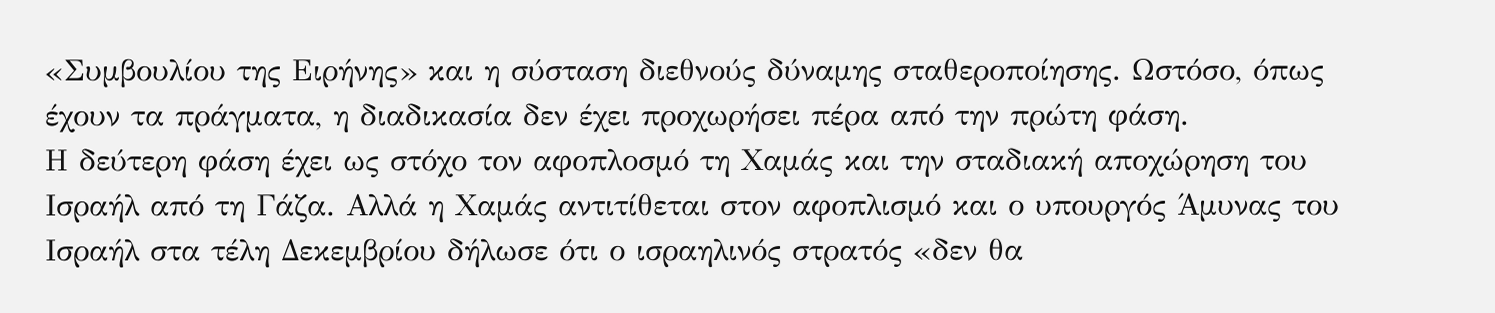«Συμβουλίου της Ειρήνης» και η σύσταση διεθνούς δύναμης σταθεροποίησης. Ωστόσο, όπως έχουν τα πράγματα, η διαδικασία δεν έχει προχωρήσει πέρα από την πρώτη φάση.
Η δεύτερη φάση έχει ως στόχο τον αφοπλοσμό τη Χαμάς και την σταδιακή αποχώρηση του Ισραήλ από τη Γάζα. Αλλά η Χαμάς αντιτίθεται στον αφοπλισμό και ο υπουργός Άμυνας του Ισραήλ στα τέλη Δεκεμβρίου δήλωσε ότι ο ισραηλινός στρατός «δεν θα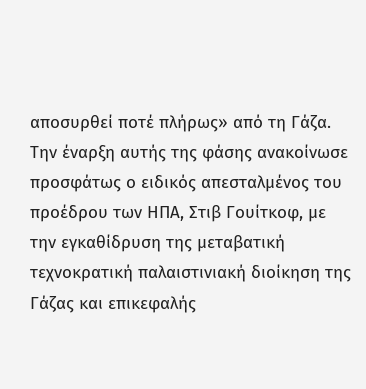αποσυρθεί ποτέ πλήρως» από τη Γάζα.
Την έναρξη αυτής της φάσης ανακοίνωσε προσφάτως ο ειδικός απεσταλμένος του προέδρου των ΗΠΑ, Στιβ Γουίτκοφ, με την εγκαθίδρυση της μεταβατική τεχνοκρατική παλαιστινιακή διοίκηση της Γάζας και επικεφαλής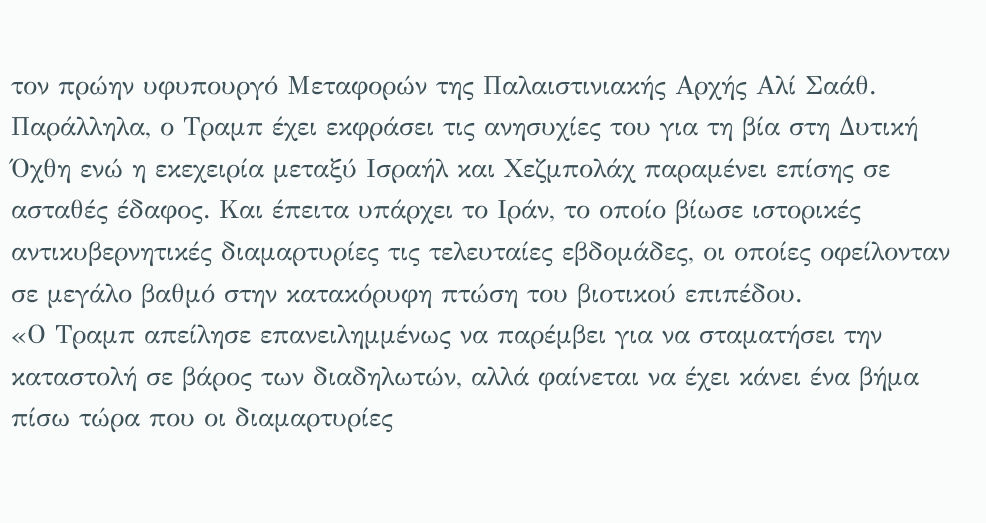τον πρώην υφυπουργό Μεταφορών της Παλαιστινιακής Αρχής Αλί Σαάθ.
Παράλληλα, ο Τραμπ έχει εκφράσει τις ανησυχίες του για τη βία στη Δυτική Όχθη ενώ η εκεχειρία μεταξύ Ισραήλ και Χεζμπολάχ παραμένει επίσης σε ασταθές έδαφος. Και έπειτα υπάρχει το Ιράν, το οποίο βίωσε ιστορικές αντικυβερνητικές διαμαρτυρίες τις τελευταίες εβδομάδες, οι οποίες οφείλονταν σε μεγάλο βαθμό στην κατακόρυφη πτώση του βιοτικού επιπέδου.
«Ο Τραμπ απείλησε επανειλημμένως να παρέμβει για να σταματήσει την καταστολή σε βάρος των διαδηλωτών, αλλά φαίνεται να έχει κάνει ένα βήμα πίσω τώρα που οι διαμαρτυρίες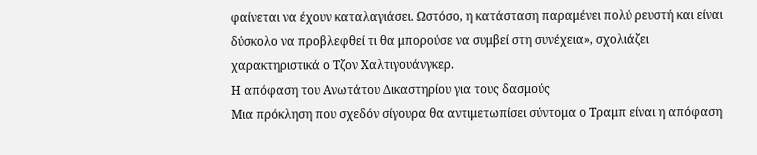φαίνεται να έχουν καταλαγιάσει. Ωστόσο, η κατάσταση παραμένει πολύ ρευστή και είναι δύσκολο να προβλεφθεί τι θα μπορούσε να συμβεί στη συνέχεια», σχολιάζει χαρακτηριστικά ο Τζον Χαλτιγουάνγκερ.
Η απόφαση του Ανωτάτου Δικαστηρίου για τους δασμούς
Μια πρόκληση που σχεδόν σίγουρα θα αντιμετωπίσει σύντομα ο Τραμπ είναι η απόφαση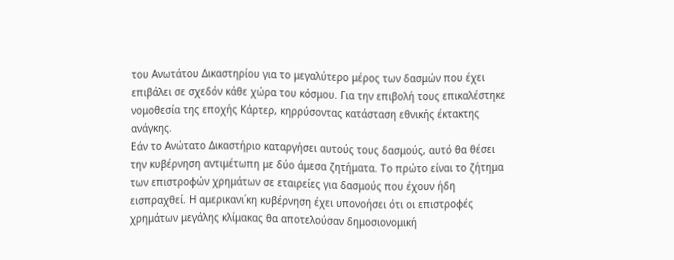του Ανωτάτου Δικαστηρίου για το μεγαλύτερο μέρος των δασμών που έχει επιβάλει σε σχεδόν κάθε χώρα του κόσμου. Για την επιβολή τους επικαλέστηκε νομοθεσία της εποχής Κάρτερ, κηρρύσοντας κατάσταση εθνικής έκτακτης ανάγκης.
Εάν το Ανώτατο Δικαστήριο καταργήσει αυτούς τους δασμούς, αυτό θα θέσει την κυβέρνηση αντιμέτωπη με δύο άμεσα ζητήματα. Το πρώτο είναι το ζήτημα των επιστροφών χρημάτων σε εταιρείες για δασμούς που έχουν ήδη εισπραχθεί. Η αμερικανι΄κη κυβέρνηση έχει υπονοήσει ότι οι επιστροφές χρημάτων μεγάλης κλίμακας θα αποτελούσαν δημοσιονομική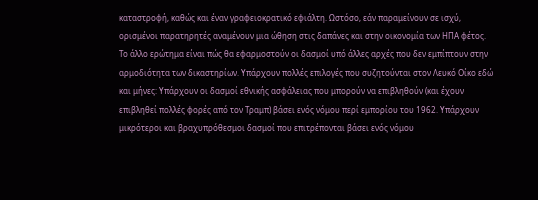καταστροφή, καθώς και έναν γραφειοκρατικό εφιάλτη. Ωστόσο, εάν παραμείνουν σε ισχύ, ορισμένοι παρατηρητές αναμένουν μια ώθηση στις δαπάνες και στην οικονομία των ΗΠΑ φέτος.
Το άλλο ερώτημα είναι πώς θα εφαρμοστούν οι δασμοί υπό άλλες αρχές που δεν εμπίπτουν στην αρμοδιότητα των δικαστηρίων. Υπάρχουν πολλές επιλογές που συζητούνται στον Λευκό Οίκο εδώ και μήνες: Υπάρχουν οι δασμοί εθνικής ασφάλειας που μπορούν να επιβληθούν (και έχουν επιβληθεί πολλές φορές από τον Τραμπ) βάσει ενός νόμου περί εμπορίου του 1962. Υπάρχουν μικρότεροι και βραχυπρόθεσμοι δασμοί που επιτρέπονται βάσει ενός νόμου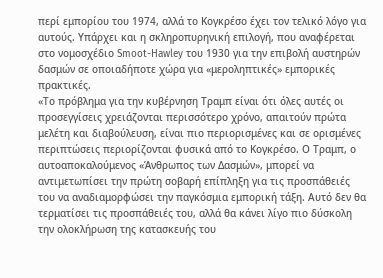περί εμπορίου του 1974, αλλά το Κογκρέσο έχει τον τελικό λόγο για αυτούς. Υπάρχει και η σκληροπυρηνική επιλογή, που αναφέρεται στο νομοσχέδιο Smoot-Hawley του 1930 για την επιβολή αυστηρών δασμών σε οποιαδήποτε χώρα για «μεροληπτικές» εμπορικές πρακτικές.
«Το πρόβλημα για την κυβέρνηση Τραμπ είναι ότι όλες αυτές οι προσεγγίσεις χρειάζονται περισσότερο χρόνο, απαιτούν πρώτα μελέτη και διαβούλευση, είναι πιο περιορισμένες και σε ορισμένες περιπτώσεις περιορίζονται φυσικά από το Κογκρέσο. Ο Τραμπ, ο αυτοαποκαλούμενος «Άνθρωπος των Δασμών», μπορεί να αντιμετωπίσει την πρώτη σοβαρή επίπληξη για τις προσπάθειές του να αναδιαμορφώσει την παγκόσμια εμπορική τάξη. Αυτό δεν θα τερματίσει τις προσπάθειές του, αλλά θα κάνει λίγο πιο δύσκολη την ολοκλήρωση της κατασκευής του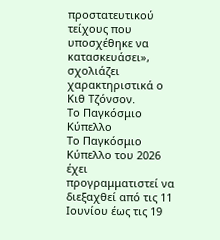προστατευτικού τείχους που υποσχέθηκε να κατασκευάσει», σχολιάζει χαρακτηριστικά ο Κιθ Τζόνσον.
Το Παγκόσμιο Κύπελλο
Το Παγκόσμιο Κύπελλο του 2026 έχει προγραμματιστεί να διεξαχθεί από τις 11 Ιουνίου έως τις 19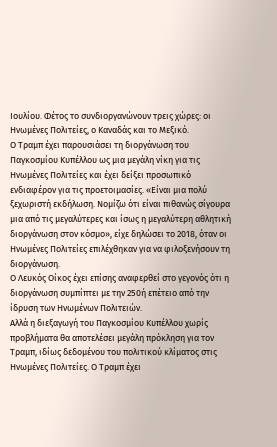Ιουλίου. Φέτος το συνδιοργανώνουν τρεις χώρες: οι Ηνωμένες Πολιτείες, ο Καναδάς και το Μεξικό.
Ο Τραμπ έχει παρουσιάσει τη διοργάνωση του Παγκοσμίου Κυπέλλου ως μια μεγάλη νίκη για τις Ηνωμένες Πολιτείες και έχει δείξει προσωπικό ενδιαφέρον για τις προετοιμασίες. «Είναι μια πολύ ξεχωριστή εκδήλωση. Νομίζω ότι είναι πιθανώς σίγουρα μια από τις μεγαλύτερες και ίσως η μεγαλύτερη αθλητική διοργάνωση στον κόσμο», είχε δηλώσει το 2018, όταν οι Ηνωμένες Πολιτείες επιλέχθηκαν για να φιλοξενήσουν τη διοργάνωση.
Ο Λευκός Οίκος έχει επίσης αναφερθεί στο γεγονός ότι η διοργάνωση συμπίπτει με την 250ή επέτειο από την ίδρυση των Ηνωμένων Πολιτειών.
Αλλά η διεξαγωγή του Παγκοσμίου Κυπέλλου χωρίς προβλήματα θα αποτελέσει μεγάλη πρόκληση για τον Τραμπ, ιδίως δεδομένου του πολιτικού κλίματος στις Ηνωμένες Πολιτείες. Ο Τραμπ έχει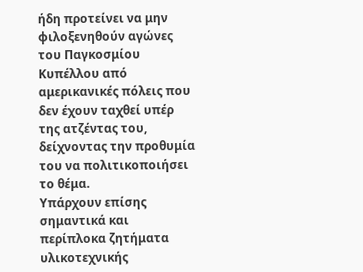ήδη προτείνει να μην φιλοξενηθούν αγώνες του Παγκοσμίου Κυπέλλου από αμερικανικές πόλεις που δεν έχουν ταχθεί υπέρ της ατζέντας του, δείχνοντας την προθυμία του να πολιτικοποιήσει το θέμα.
Υπάρχουν επίσης σημαντικά και περίπλοκα ζητήματα υλικοτεχνικής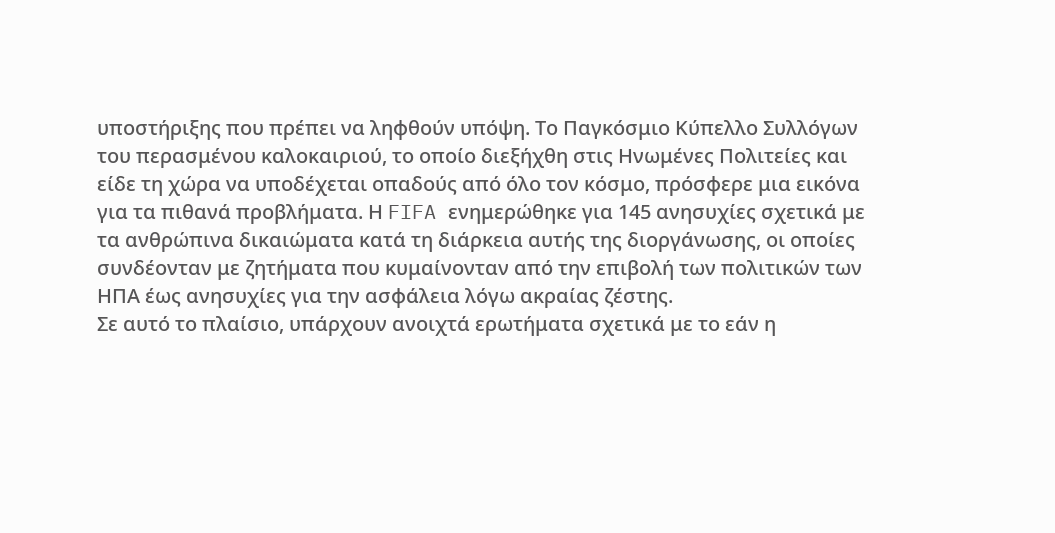υποστήριξης που πρέπει να ληφθούν υπόψη. Το Παγκόσμιο Κύπελλο Συλλόγων του περασμένου καλοκαιριού, το οποίο διεξήχθη στις Ηνωμένες Πολιτείες και είδε τη χώρα να υποδέχεται οπαδούς από όλο τον κόσμο, πρόσφερε μια εικόνα για τα πιθανά προβλήματα. Η FIFA ενημερώθηκε για 145 ανησυχίες σχετικά με τα ανθρώπινα δικαιώματα κατά τη διάρκεια αυτής της διοργάνωσης, οι οποίες συνδέονταν με ζητήματα που κυμαίνονταν από την επιβολή των πολιτικών των ΗΠΑ έως ανησυχίες για την ασφάλεια λόγω ακραίας ζέστης.
Σε αυτό το πλαίσιο, υπάρχουν ανοιχτά ερωτήματα σχετικά με το εάν η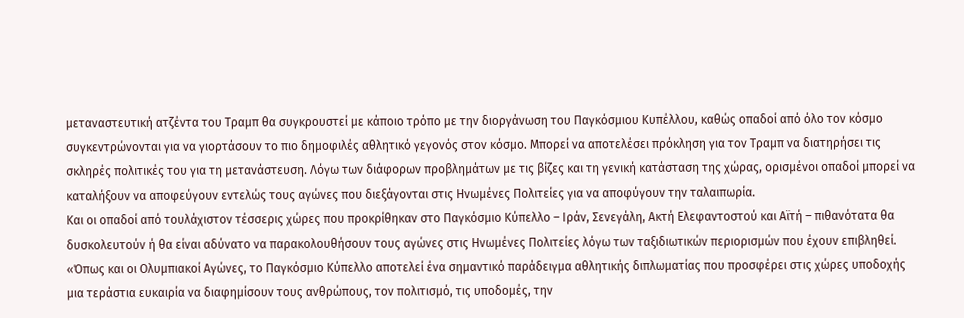μεταναστευτική ατζέντα του Τραμπ θα συγκρουστεί με κάποιο τρόπο με την διοργάνωση του Παγκόσμιου Κυπέλλου, καθώς οπαδοί από όλο τον κόσμο συγκεντρώνονται για να γιορτάσουν το πιο δημοφιλές αθλητικό γεγονός στον κόσμο. Μπορεί να αποτελέσει πρόκληση για τον Τραμπ να διατηρήσει τις σκληρές πολιτικές του για τη μετανάστευση. Λόγω των διάφορων προβλημάτων με τις βίζες και τη γενική κατάσταση της χώρας, ορισμένοι οπαδοί μπορεί να καταλήξουν να αποφεύγουν εντελώς τους αγώνες που διεξάγονται στις Ηνωμένες Πολιτείες για να αποφύγουν την ταλαιπωρία.
Και οι οπαδοί από τουλάχιστον τέσσερις χώρες που προκρίθηκαν στο Παγκόσμιο Κύπελλο – Ιράν, Σενεγάλη, Ακτή Ελεφαντοστού και Αϊτή – πιθανότατα θα δυσκολευτούν ή θα είναι αδύνατο να παρακολουθήσουν τους αγώνες στις Ηνωμένες Πολιτείες λόγω των ταξιδιωτικών περιορισμών που έχουν επιβληθεί.
«Όπως και οι Ολυμπιακοί Αγώνες, το Παγκόσμιο Κύπελλο αποτελεί ένα σημαντικό παράδειγμα αθλητικής διπλωματίας που προσφέρει στις χώρες υποδοχής μια τεράστια ευκαιρία να διαφημίσουν τους ανθρώπους, τον πολιτισμό, τις υποδομές, την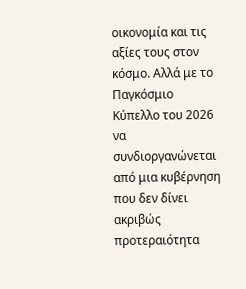οικονομία και τις αξίες τους στον κόσμο. Αλλά με το Παγκόσμιο Κύπελλο του 2026 να συνδιοργανώνεται από μια κυβέρνηση που δεν δίνει ακριβώς προτεραιότητα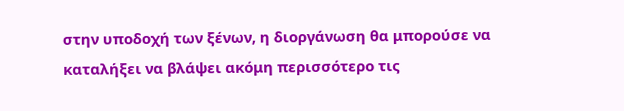στην υποδοχή των ξένων, η διοργάνωση θα μπορούσε να καταλήξει να βλάψει ακόμη περισσότερο τις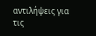αντιλήψεις για τις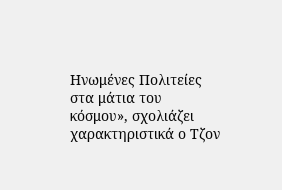Ηνωμένες Πολιτείες στα μάτια του κόσμου», σχολιάζει χαρακτηριστικά ο Τζον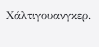Χάλτιγουανγκερ.